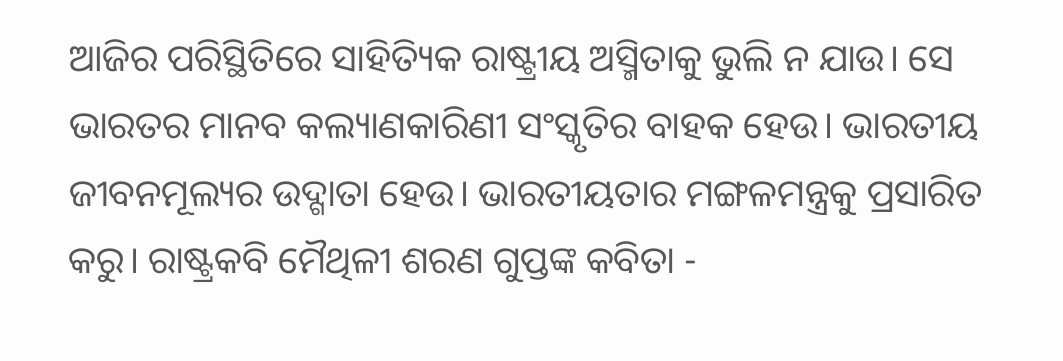ଆଜିର ପରିସ୍ଥିତିରେ ସାହିତ୍ୟିକ ରାଷ୍ଟ୍ରୀୟ ଅସ୍ମିତାକୁ ଭୁଲି ନ ଯାଉ। ସେ ଭାରତର ମାନବ କଲ୍ୟାଣକାରିଣୀ ସଂସ୍କୃତିର ବାହକ ହେଉ। ଭାରତୀୟ ଜୀବନମୂଲ୍ୟର ଉଦ୍ଗାତା ହେଉ। ଭାରତୀୟତାର ମଙ୍ଗଳମନ୍ତ୍ରକୁ ପ୍ରସାରିତ କରୁ। ରାଷ୍ଟ୍ରକବି ମୈଥିଳୀ ଶରଣ ଗୁପ୍ତଙ୍କ କବିତା -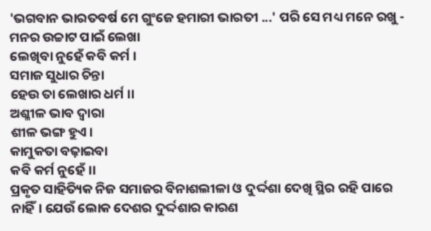'ଭଗବାନ ଭାରତବର୍ଷ ମେ ଗୁଂଜେ ହମାରୀ ଭାରତୀ ...' ପରି ସେ ମଧ୍ୟ ମନେ ରଖୁ -
ମନର ଉଚ୍ଚାଟ ପାଇଁ ଲେଖା
ଲେଖିବା ନୁହେଁ କବି କର୍ମ।
ସମାଜ ସୁଧାର ଚିନ୍ତା
ହେଉ ତା ଲେଖାର ଧର୍ମ।।
ଅଶ୍ଳୀଳ ଭାବ ଦ୍ୱାରା
ଶୀଳ ଭଙ୍ଗ ହୁଏ।
କାମୁକତା ବଢ଼ାଇବା
କବି କର୍ମ ନୁହେଁ।।
ପ୍ରକୃତ ସାହିତ୍ୟିକ ନିଜ ସମାଜର ବିନାଶଲୀଳା ଓ ଦୁର୍ଦ୍ଦଶା ଦେଖି ସ୍ଥିର ରହି ପାରେ ନାହିଁ। ଯେଉଁ ଲୋକ ଦେଶର ଦୁର୍ଦ୍ଦଶାର କାରଣ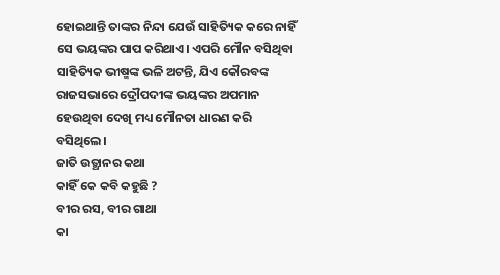ହୋଇଥାନ୍ତି ତାଙ୍କର ନିନ୍ଦା ଯେଉଁ ସାହିତ୍ୟିକ କରେ ନାହିଁ ସେ ଭୟଙ୍କର ପାପ କରିଥାଏ। ଏପରି ମୌନ ବସିଥିବା ସାହିତ୍ୟିକ ଭୀଷ୍ମଙ୍କ ଭଳି ଅଟନ୍ତି, ଯିଏ କୌରବଙ୍କ ରାଜସଭାରେ ଦ୍ରୌପଦୀଙ୍କ ଭୟଙ୍କର ଅପମାନ ହେଉଥିବା ଦେଖି ମଧ୍ୟ ମୌନତା ଧାରଣ କରି ବସିଥିଲେ।
ଜାତି ଉତ୍ଥାନର କଥା
କାହିଁ କେ କବି କହୁଛି ?
ବୀର ରସ, ବୀର ଗାଥା
କା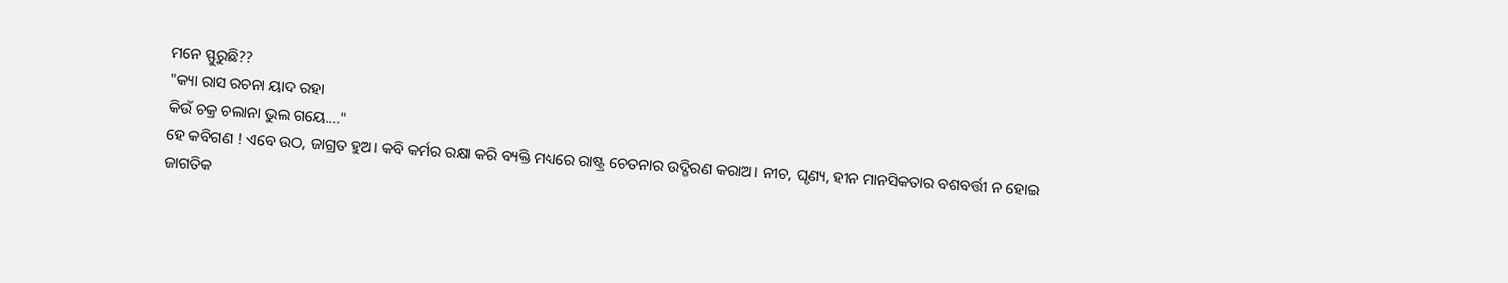ମନେ ସ୍ଫୁରୁଛି??
"କ୍ୟା ରାସ ରଚନା ୟାଦ ରହା
କିଉଁ ଚକ୍ର ଚଲାନା ଭୁଲ ଗୟେ...."
ହେ କବିଗଣ ! ଏବେ ଉଠ, ଜାଗ୍ରତ ହୁଅ। କବି କର୍ମର ରକ୍ଷା କରି ବ୍ୟକ୍ତି ମଧ୍ୟରେ ରାଷ୍ଟ୍ର ଚେତନାର ଉଦ୍ଗିରଣ କରାଅ। ନୀଚ, ଘୃଣ୍ୟ, ହୀନ ମାନସିକତାର ବଶବର୍ତ୍ତୀ ନ ହୋଇ ଜାଗତିକ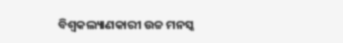ବିଶ୍ୱକଲ୍ୟାଣକାରୀ ଉଚ୍ଚ ମନସ୍କ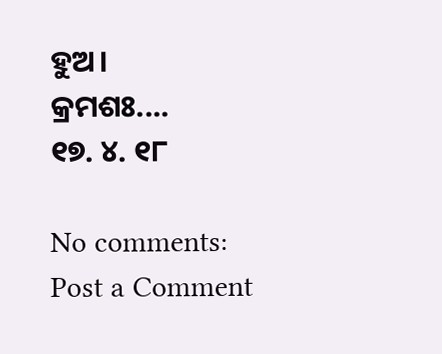ହୁଅ।
କ୍ରମଶଃ....
୧୭. ୪. ୧୮

No comments:
Post a Comment